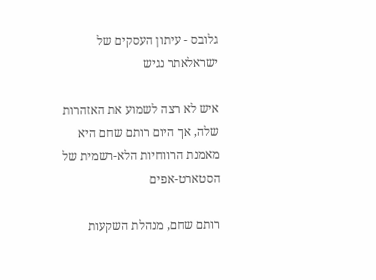גלובס - עיתון העסקים של ישראלאתר נגיש

איש לא רצה לשמוע את האזהרות שלה, אך היום רותם שחם היא מאמנת הרווחיות הלא-רשמית של הסטארט-אפים

רותם שחם, מנהלת השקעות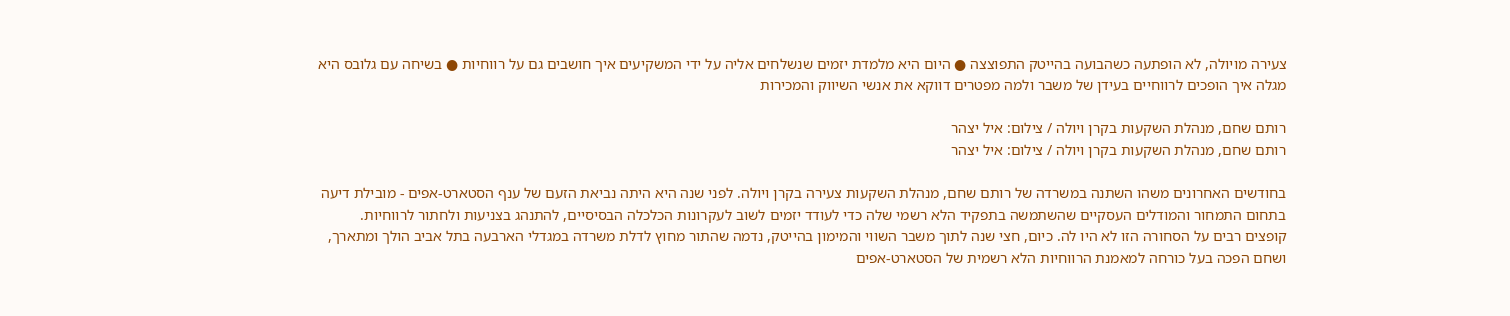צעירה מויולה, לא הופתעה כשהבועה בהייטק התפוצצה ● היום היא מלמדת יזמים שנשלחים אליה על ידי המשקיעים איך חושבים גם על רווחיות ● בשיחה עם גלובס היא מגלה איך הופכים לרווחיים בעידן של משבר ולמה מפטרים דווקא את אנשי השיווק והמכירות

רותם שחם, מנהלת השקעות בקרן ויולה / צילום: איל יצהר
רותם שחם, מנהלת השקעות בקרן ויולה / צילום: איל יצהר

בחודשים האחרונים משהו השתנה במשרדה של רותם שחם, מנהלת השקעות צעירה בקרן ויולה. לפני שנה היא היתה נביאת הזעם של ענף הסטארט-אפים - מובילת דיעה בתחום התמחור והמודלים העסקיים שהשתמשה בתפקיד הלא רשמי שלה כדי לעודד יזמים לשוב לעקרונות הכלכלה הבסיסיים, להתנהג בצניעות ולחתור לרווחיות. קופצים רבים על הסחורה הזו לא היו לה. כיום, חצי שנה לתוך משבר השווי והמימון בהייטק, נדמה שהתור מחוץ לדלת משרדה במגדלי הארבעה בתל אביב הולך ומתארך, ושחם הפכה בעל כורחה למאמנת הרווחיות הלא רשמית של הסטארט-אפים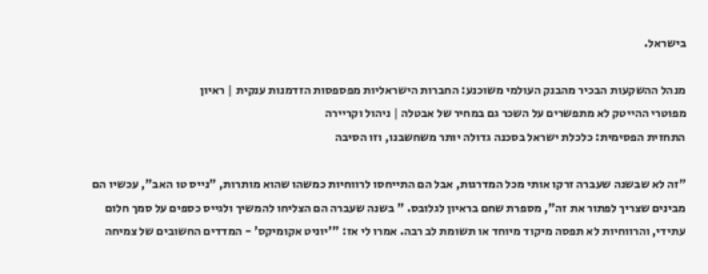בישראל.

מנהל ההשקעות הבכיר מהבנק העולמי משוכנע: החברות הישראליות מפספסות הזדמנות ענקית | ראיון
מפוטרי ההייטק לא מתפשרים על השכר גם במחיר של אבטלה | ניהול וקריירה
התחזית הפסימית: כלכלת ישראל בסכנה גדולה יותר משחשבנו, וזו הסיבה

"זה לא שבשנה שעברה זרקו אותי מכל המדרגות, אבל הם התייחסו לרווחיות כמשהו שהוא מותרות, "נייס טו האב", עכשיו הם מבינים שצריך לפתור את זה", מספרת שחם בראיון לגלובס. " בשנה שעברה הם הצליחו להמשיך ולגייס כספים על סמך חלום עתידי, והרווחיות לא תפסה מיקוד מיוחד או תשומת לב רבה. אמרו לי אז: "'יוניט אקומיקס' - המדדים החשובים של צמיחה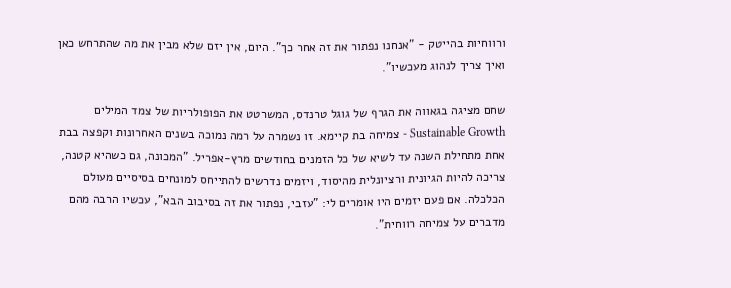ורווחיות בהייטק - "אנחנו נפתור את זה אחר כך". היום, אין יזם שלא מבין את מה שהתרחש כאן ואיך צריך לנהוג מעכשיו".

שחם מציגה בגאווה את הגרף של גוגל טרנדס, המשרטט את הפופולריות של צמד המילים Sustainable Growth - צמיחה בת קיימא. זו נשמרה על רמה נמוכה בשנים האחרונות וקפצה בבת אחת מתחילת השנה עד לשיא של כל הזמנים בחודשים מרץ-אפריל. "המכונה, גם כשהיא קטנה, צריכה להיות הגיונית ורציונלית מהיסוד, ויזמים נדרשים להתייחס למונחים בסיסיים מעולם הכלכלה. אם פעם יזמים היו אומרים לי: "עזבי, נפתור את זה בסיבוב הבא", עכשיו הרבה מהם מדברים על צמיחה רווחית".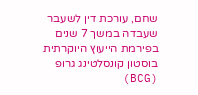שחם, עורכת דין לשעבר שעבדה במשך 7 שנים בפירמת הייעוץ היוקרתית בוסטון קונסלטינג גרופ (BCG)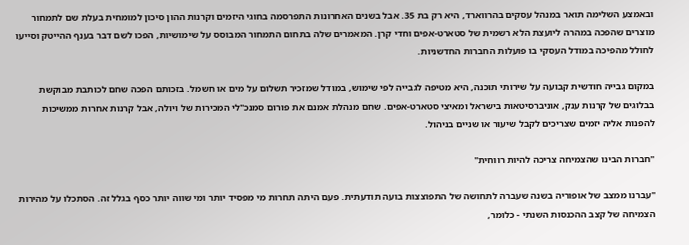ובאמצע השלימה תואר במנהל עסקים בהרווארד, היא רק בת 35. אבל בשנים האחרונות התפרסמה בחוגי היזמים וקרנות ההון סיכון למומחית בעלת שם לתמחור מוצרים שהפכה במהרה ליועצת הלא רשמית של סטארט-אפים וחדי קרן. המאמרים שלה בתחום התמחור המבוסס על שימושיות, הפכו לשם דבר בענף ההייטק וסייעו לחולל מהפיכה במודל העסקי בו פועלות החברות החדשניות.

במקום גבייה חודשית קבועה על שירותי תוכנה, היא מטיפה לגבייה לפי שימוש, במודל שמזכיר תשלום על מים או חשמל. בזכותם הפכה שחם לכותבת מבוקשת בבלוגים של קרנות ענק, אוניברסיטאות בישראל ומאיצי סטארט-אפים. שחם מנהלת אמנם את פורום סמנכ"לי המכירות של ויולה, אבל קרנות אחרות ממשיכות להפנות אליה יזמים שצריכים לקבל שיעור או שניים בניהול.

"חברות הבינו שהצמיחה צריכה להיות רווחית"

"עברנו ממצב של אופוריה בשנה שעברה לתחושה של התפוצצות בועה תודעתית. פעם היתה תחרות מי מפסיד יותר ומי שווה יותר כסף בגלל זה. הסתכלו על מהירות הצמיחה של קצב ההכנסות השנתי - כלומר,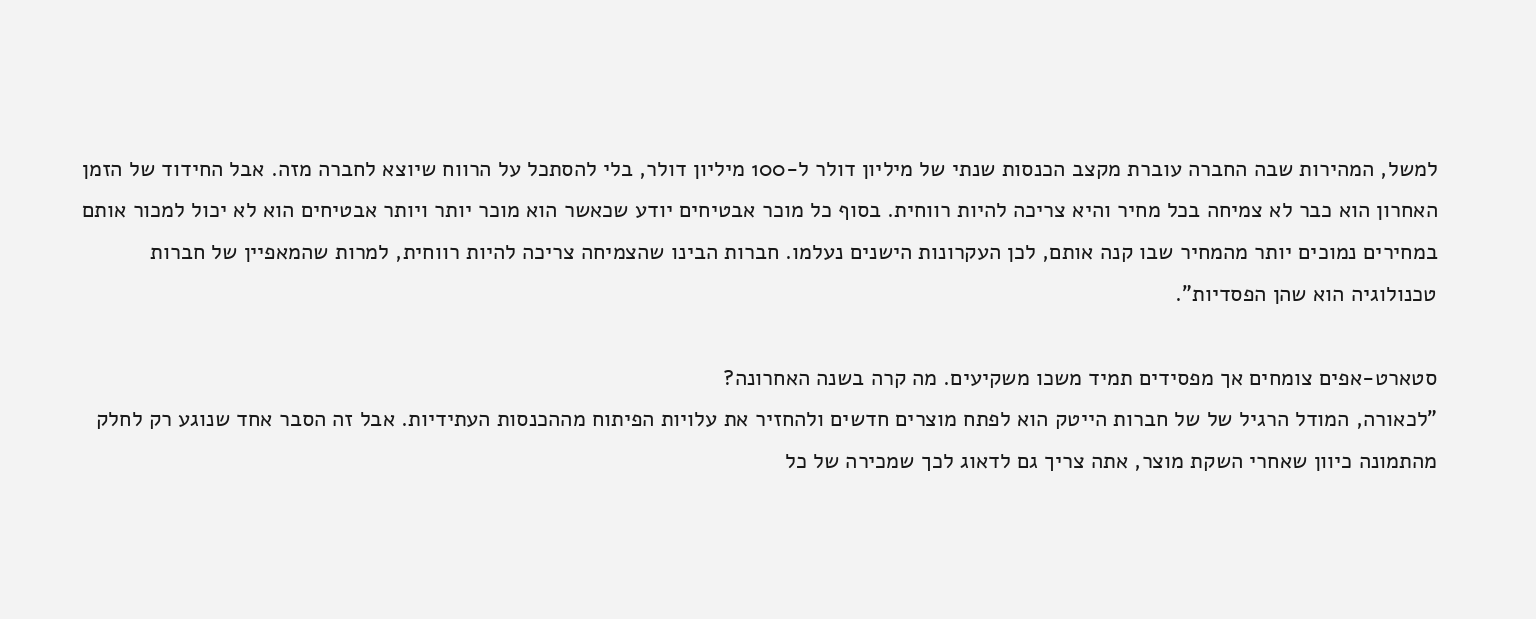למשל, המהירות שבה החברה עוברת מקצב הכנסות שנתי של מיליון דולר ל-100 מיליון דולר, בלי להסתכל על הרווח שיוצא לחברה מזה. אבל החידוד של הזמן האחרון הוא כבר לא צמיחה בכל מחיר והיא צריכה להיות רווחית. בסוף כל מוכר אבטיחים יודע שכאשר הוא מוכר יותר ויותר אבטיחים הוא לא יכול למכור אותם במחירים נמוכים יותר מהמחיר שבו קנה אותם, לכן העקרונות הישנים נעלמו. חברות הבינו שהצמיחה צריכה להיות רווחית, למרות שהמאפיין של חברות טכנולוגיה הוא שהן הפסדיות".

סטארט-אפים צומחים אך מפסידים תמיד משכו משקיעים. מה קרה בשנה האחרונה?
"לכאורה, המודל הרגיל של של חברות הייטק הוא לפתח מוצרים חדשים ולהחזיר את עלויות הפיתוח מההכנסות העתידיות. אבל זה הסבר אחד שנוגע רק לחלק מהתמונה כיוון שאחרי השקת מוצר, אתה צריך גם לדאוג לכך שמכירה של כל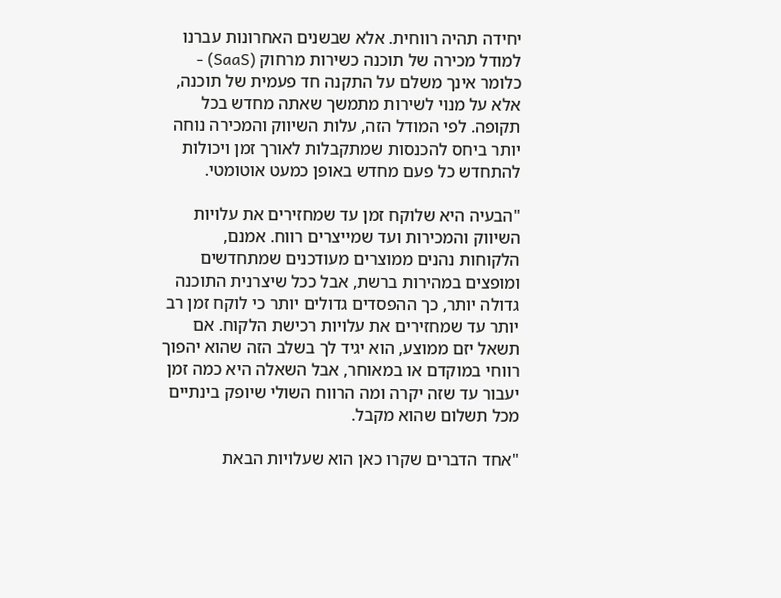יחידה תהיה רווחית. אלא שבשנים האחרונות עברנו למודל מכירה של תוכנה כשירות מרחוק (SaaS) - כלומר אינך משלם על התקנה חד פעמית של תוכנה, אלא על מנוי לשירות מתמשך שאתה מחדש בכל תקופה. לפי המודל הזה, עלות השיווק והמכירה נוחה יותר ביחס להכנסות שמתקבלות לאורך זמן ויכולות להתחדש כל פעם מחדש באופן כמעט אוטומטי.

"הבעיה היא שלוקח זמן עד שמחזירים את עלויות השיווק והמכירות ועד שמייצרים רווח. אמנם, הלקוחות נהנים ממוצרים מעודכנים שמתחדשים ומופצים במהירות ברשת, אבל ככל שיצרנית התוכנה גדולה יותר, כך ההפסדים גדולים יותר כי לוקח זמן רב יותר עד שמחזירים את עלויות רכישת הלקוח. אם תשאל יזם ממוצע, הוא יגיד לך בשלב הזה שהוא יהפוך רווחי במוקדם או במאוחר, אבל השאלה היא כמה זמן יעבור עד שזה יקרה ומה הרווח השולי שיופק בינתיים מכל תשלום שהוא מקבל.

"אחד הדברים שקרו כאן הוא שעלויות הבאת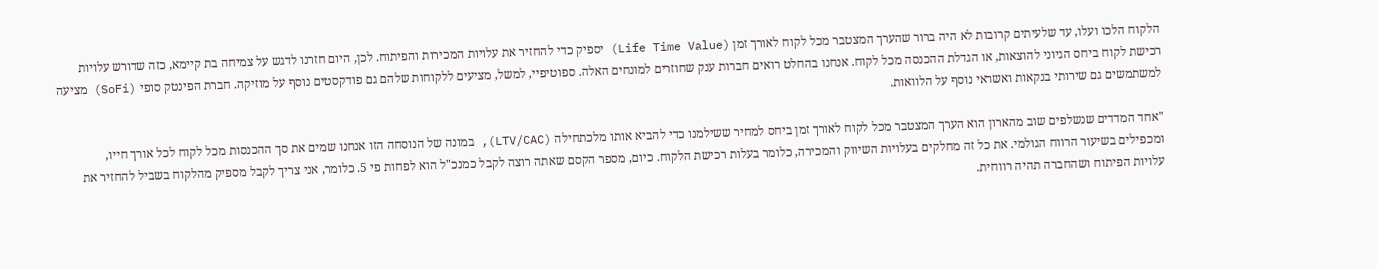הלקוח הלכו ועלו, עד שלעיתים קרובות לא היה ברור שהערך המצטבר מכל לקוח לאורך זמן (Life Time Value) יספיק כדי להחזיר את עלויות המכירות והפיתוח. לכן, היום חזרנו לדגש על צמיחה בת קיימא, כזה שדורש עלויות רכישת לקוח ביחס הגיוני להוצאות, או הגדלת ההכנסה מכל לקוח. אנחנו בהחלט רואים חברות ענק שחוזרים למונחים האלה. ספוטיפיי, למשל, מציעים ללקוחות שלהם גם פודקסטים נוסף על מוזיקה. חברת הפינטק סופי (SoFi) מציעה למשתמשים גם שירותי בנקאות ואשראי נוסף על הלוואות.

"אחד המדדים שנשלפים שוב מהארון הוא הערך המצטבר מכל לקוח לאורך זמן ביחס למחיר ששילמנו כדי להביא אותו מלכתחילה (LTV/CAC), במונה של הנוסחה הזו אנחנו שמים את סך ההכנסות מכל לקוח לכל אורך חייו, ומכפילים בשיעור הרווח הגולמי. את כל זה מחלקים בעלויות השיווק והמכירה, כלומר בעלות רכישת הלקוח. כיום, מספר הקסם שאתה רוצה לקבל כמנכ"ל הוא לפחות פי 5. כלומר, אני צריך לקבל מספיק מהלקוח בשביל להחזיר את עלויות הפיתוח ושהחברה תהיה רווחית.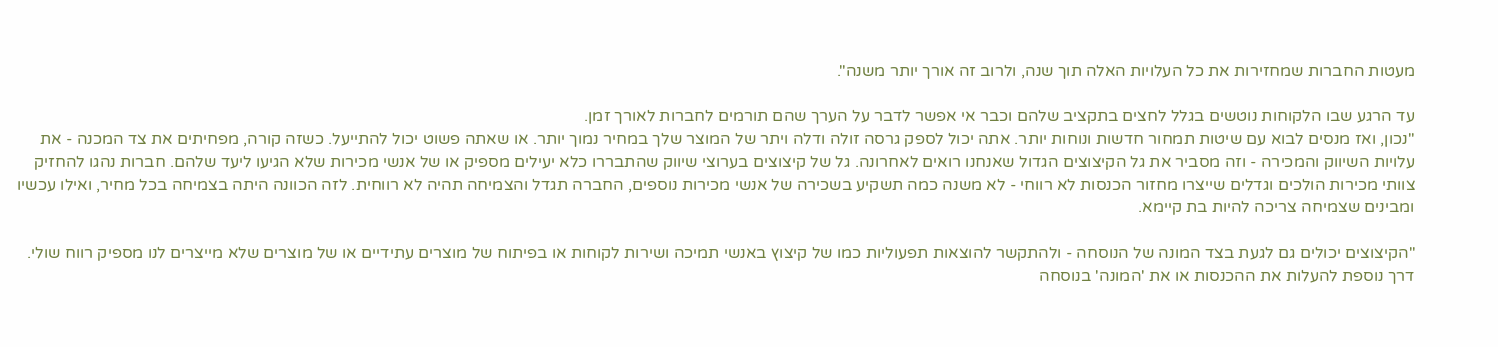מעטות החברות שמחזירות את כל העלויות האלה תוך שנה, ולרוב זה אורך יותר משנה".

עד הרגע שבו הלקוחות נוטשים בגלל לחצים בתקציב שלהם וכבר אי אפשר לדבר על הערך שהם תורמים לחברות לאורך זמן.
"נכון, ואז מנסים לבוא עם שיטות תמחור חדשות ונוחות יותר. אתה יכול לספק גרסה זולה ודלה ויתר של המוצר שלך במחיר נמוך יותר. או שאתה פשוט יכול להתייעל. כשזה קורה, מפחיתים את צד המכנה - את עלויות השיווק והמכירה - וזה מסביר את גל הקיצוצים הגדול שאנחנו רואים לאחרונה. גל של קיצוצים בערוצי שיווק שהתבררו כלא יעילים מספיק או של אנשי מכירות שלא הגיעו ליעד שלהם. חברות נהגו להחזיק צוותי מכירות הולכים וגדלים שייצרו מחזור הכנסות לא רווחי - לא משנה כמה תשקיע בשכירה של אנשי מכירות נוספים, החברה תגדל והצמיחה תהיה לא רווחית. לזה הכוונה היתה בצמיחה בכל מחיר, ואילו עכשיו ומבינים שצמיחה צריכה להיות בת קיימא.

"הקיצוצים יכולים גם לגעת בצד המונה של הנוסחה - ולהתקשר להוצאות תפעוליות כמו של קיצוץ באנשי תמיכה ושירות לקוחות או בפיתוח של מוצרים עתידיים או של מוצרים שלא מייצרים לנו מספיק רווח שולי. דרך נוספת להעלות את ההכנסות או את 'המונה' בנוסחה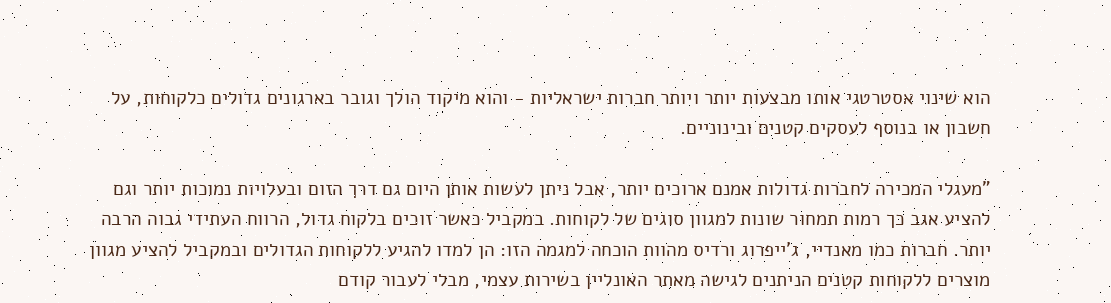הוא שינוי אסטרטגי אותו מבצעות יותר ויותר חברות ישראליות - והוא מיקוד הולך וגובר בארגונים גדולים כלקוחות, על חשבון או בנוסף לעסקים קטנים ובינוניים.

"מעגלי המכירה לחברות גדולות אמנם ארוכים יותר, אבל ניתן לעשות אותן היום גם דרך הזום ובעלויות נמוכות יותר וגם להציע אגב כך רמות תמחור שונות למגוון סוגים של לקוחות. במקביל כאשר זוכים בלקוח גדול, הרווח העתידי גבוה הרבה יותר. חברות כמו מאנדיי, ג'ייפרוג ורדיס מהוות הוכחה למגמה הזו: הן למדו להגיע ללקוחות הגדולים ובמקביל להציע מגוון מוצרים ללקוחות קטנים הניתנים לגישה מאתר האונליין בשירות עצמי, מבלי לעבור קודם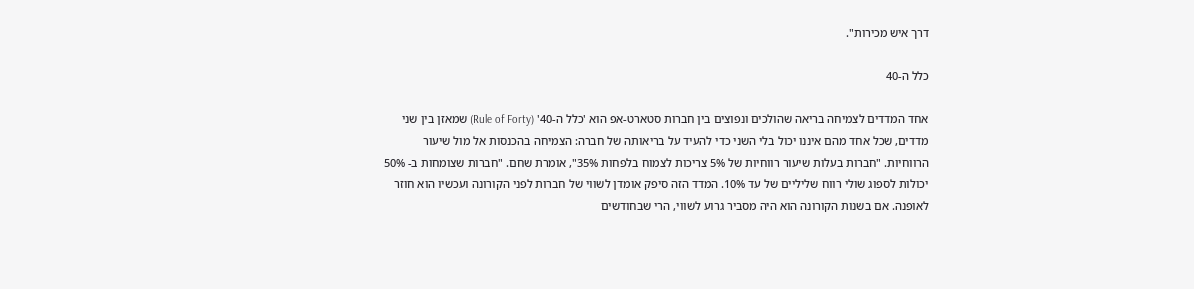דרך איש מכירות".

כלל ה-40

אחד המדדים לצמיחה בריאה שהולכים ונפוצים בין חברות סטארט-אפ הוא 'כלל ה-40' (Rule of Forty) שמאזן בין שני מדדים, שכל אחד מהם איננו יכול בלי השני כדי להעיד על בריאותה של חברה: הצמיחה בהכנסות אל מול שיעור הרווחיות. "חברות בעלות שיעור רווחיות של 5% צריכות לצמוח בלפחות 35%", אומרת שחם. "חברות שצומחות ב- 50% יכולות לספוג שולי רווח שליליים של עד 10%. המדד הזה סיפק אומדן לשווי של חברות לפני הקורונה ועכשיו הוא חוזר לאופנה. אם בשנות הקורונה הוא היה מסביר גרוע לשווי, הרי שבחודשים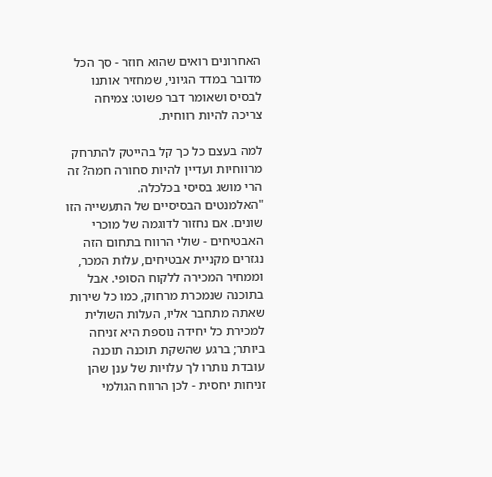האחרונים רואים שהוא חוזר - סך הכל מדובר במדד הגיוני, שמחזיר אותנו לבסיס ושאומר דבר פשוט: צמיחה צריכה להיות רווחית.

למה בעצם כל כך קל בהייטק להתרחק מרווחיות ועדיין להיות סחורה חמה? זה הרי מושג בסיסי בכלכלה.
"האלמנטים הבסיסיים של התעשייה הזו שונים. אם נחזור לדוגמה של מוכרי האבטיחים - שולי הרווח בתחום הזה נגזרים מקניית אבטיחים, עלות המכר, וממחיר המכירה ללקוח הסופי. אבל בתוכנה שנמכרת מרחוק, כמו כל שירות שאתה מתחבר אליו, העלות השולית למכירת כל יחידה נוספת היא זניחה ביותר; ברגע שהשקת תוכנה תוכנה עובדת נותרו לך עלויות של ענן שהן זניחות יחסית - לכן הרווח הגולמי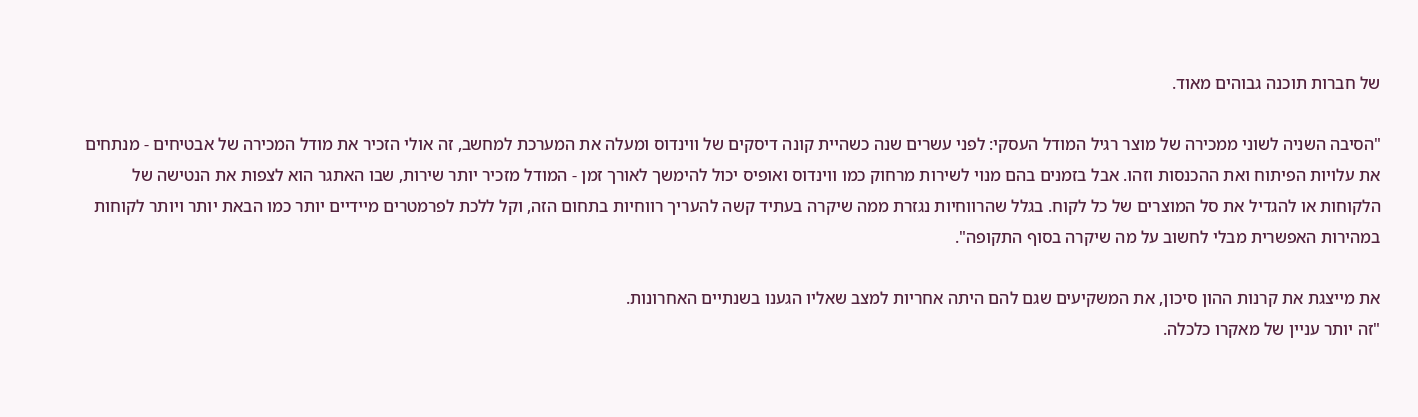של חברות תוכנה גבוהים מאוד.

"הסיבה השניה לשוני ממכירה של מוצר רגיל המודל העסקי: לפני עשרים שנה כשהיית קונה דיסקים של ווינדוס ומעלה את המערכת למחשב, זה אולי הזכיר את מודל המכירה של אבטיחים - מנתחים את עלויות הפיתוח ואת ההכנסות וזהו. אבל בזמנים בהם מנוי לשירות מרחוק כמו ווינדוס ואופיס יכול להימשך לאורך זמן - המודל מזכיר יותר שירות, שבו האתגר הוא לצפות את הנטישה של הלקוחות או להגדיל את סל המוצרים של כל לקוח. בגלל שהרווחיות נגזרת ממה שיקרה בעתיד קשה להעריך רווחיות בתחום הזה, וקל ללכת לפרמטרים מיידיים יותר כמו הבאת יותר ויותר לקוחות במהירות האפשרית מבלי לחשוב על מה שיקרה בסוף התקופה".

את מייצגת את קרנות ההון סיכון, את המשקיעים שגם להם היתה אחריות למצב שאליו הגענו בשנתיים האחרונות.
"זה יותר עניין של מאקרו כלכלה.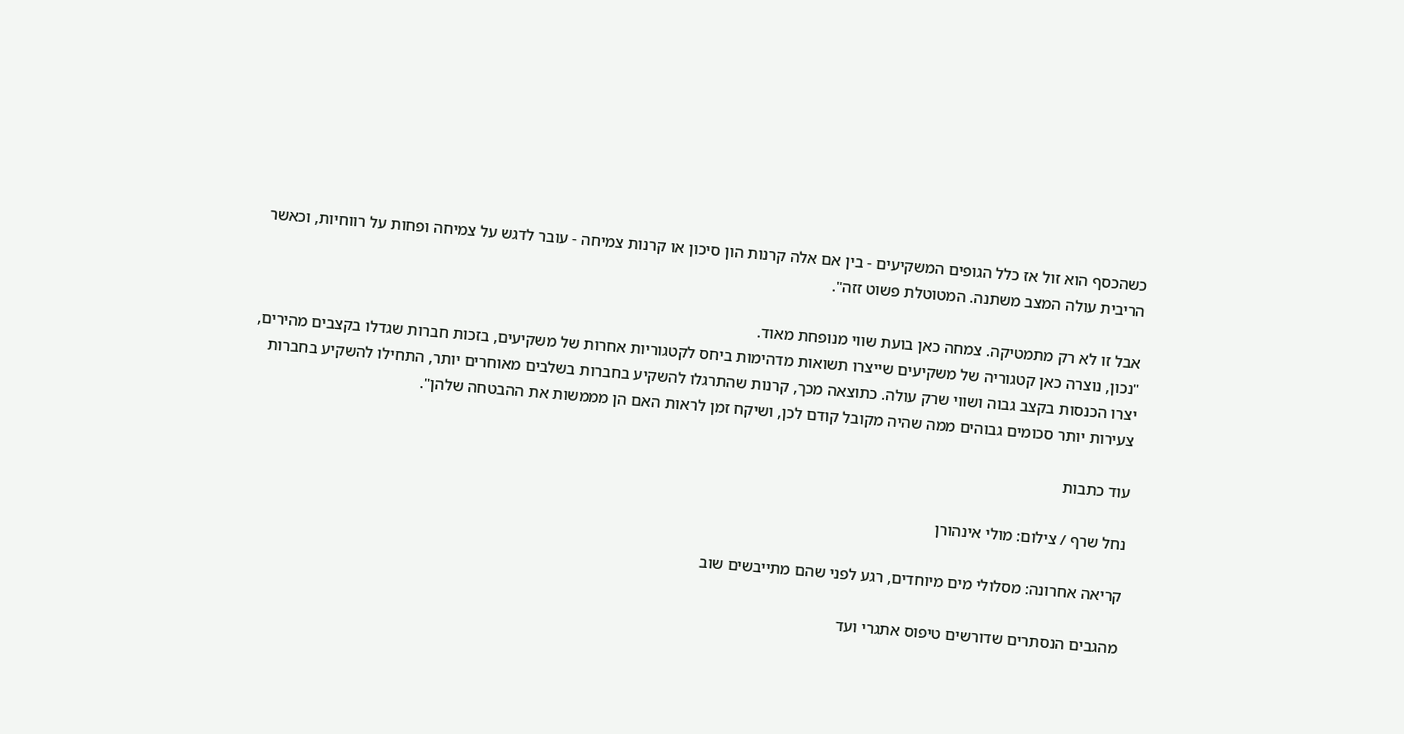כשהכסף הוא זול אז כלל הגופים המשקיעים - בין אם אלה קרנות הון סיכון או קרנות צמיחה - עובר לדגש על צמיחה ופחות על רווחיות, וכאשר הריבית עולה המצב משתנה. המטוטלת פשוט זזה".

אבל זו לא רק מתמטיקה. צמחה כאן בועת שווי מנופחת מאוד.
"נכון, נוצרה כאן קטגוריה של משקיעים שייצרו תשואות מדהימות ביחס לקטגוריות אחרות של משקיעים, בזכות חברות שגדלו בקצבים מהירים, יצרו הכנסות בקצב גבוה ושווי שרק עולה. כתוצאה מכך, קרנות שהתרגלו להשקיע בחברות בשלבים מאוחרים יותר, התחילו להשקיע בחברות צעירות יותר סכומים גבוהים ממה שהיה מקובל קודם לכן, ושיקח זמן לראות האם הן מממשות את ההבטחה שלהן".

עוד כתבות

נחל שרף / צילום: מולי אינהורן

קריאה אחרונה: מסלולי מים מיוחדים, רגע לפני שהם מתייבשים שוב

מהגבים הנסתרים שדורשים טיפוס אתגרי ועד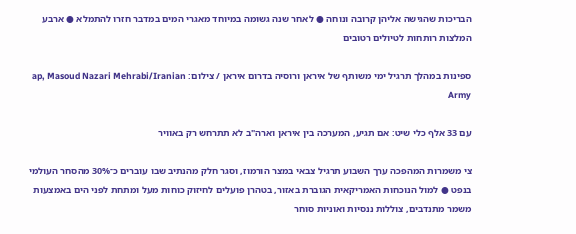הבריכות שהגישה אליהן קרובה ונוחה ● לאחר שנה גשומה במיוחד מאגרי המים במדבר חזרו להתמלא ● ארבע המלצות רותחות לטיולים רטובים

ספינות במהלך תרגיל ימי משותף של איראן ורוסיה בדרום איראן / צילום: ap, Masoud Nazari Mehrabi/Iranian Army

עם 33 אלף כלי שיט: אם תגיע, המערכה בין איראן וארה"ב לא תתרחש רק באוויר

צי משמרות המהפכה ערך השבוע תרגיל צבאי במצר הורמוז, וסגר חלק מהנתיב שבו עוברים כ־30% מהסחר העולמי בנפט ● למול הנוכחות האמריקאית הגוברת באזור, בטהרן פועלים לחיזוק כוחות מעל ומתחת לפני הים באמצעות משמר מתנדבים, צוללות ננסיות ואוניות סוחר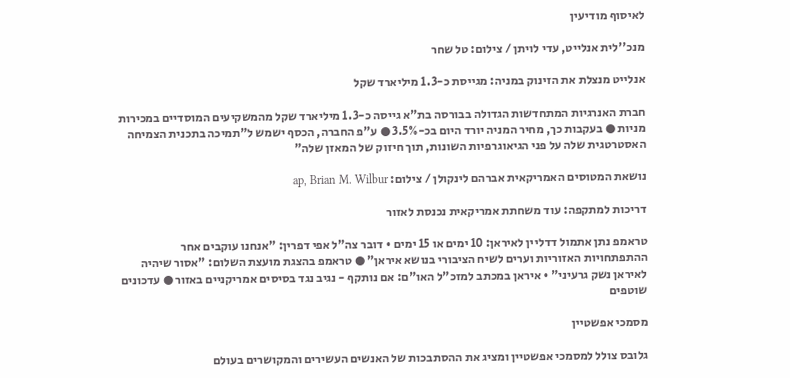לאיסוף מודיעין

מנכ''לית אנלייט, עדי לויתן / צילום: טל שחר

אנלייט מנצלת את הזינוק במניה: מגייסת כ-1.3 מיליארד שקל

חברת האנרגיות המתחדשות הגדולה בבורסה בת"א גייסה כ-1.3 מיליארד שקל מהמשקיעים המוסדיים במכירות מניות ● בעקבות כך, מחיר המניה יורד היום בכ-3.5% ● ע"פ החברה, הכסף ישמש ל"תמיכה בתכנית הצמיחה האסטרטגית שלה על פני הגיאוגרפיות השונות, תוך חיזוק של המאזן שלה"

נושאת המטוסים האמריקאית אברהם לינקולן / צילום: ap, Brian M. Wilbur

דריכות למתקפה: עוד משחתת אמריקאית נכנסת לאזור

טראמפ נתן אתמול דדליין לאיראן: 10 ימים או 15 ימים • דובר צה"ל אפי דפרין: "אנחנו עוקבים אחר ההתפתחויות האזוריות וערים לשיח הציבורי בנושא איראן" ● טראמפ בהצגת מועצת השלום: "אסור שיהיה לאיראן נשק גרעיני" • איראן במכתב למזכ"ל האו"ם: אם נותקף - נגיב נגד בסיסים אמריקניים באזור ● עדכונים שוטפים

מסמכי אפשטיין

גלובס צולל למסמכי אפשטיין ומציג את ההסתבכות של האנשים העשירים והמקושרים בעולם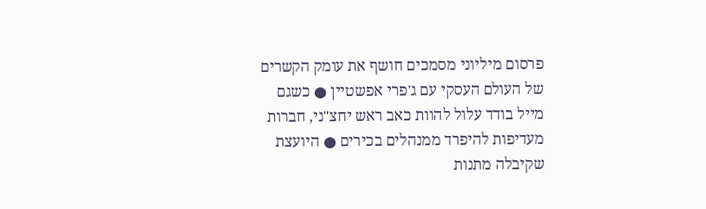פרסום מיליוני מסמכים חושף את עומק הקשרים של העולם העסקי עם ג'פרי אפשטיין ● כשגם מייל בודד עלול להוות כאב ראש יחצ"ני, חברות מעדיפות להיפרד ממנהלים בכירים ● היועצת שקיבלה מתנות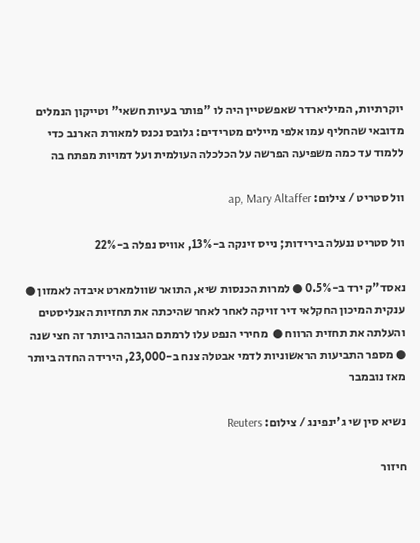יוקרתיות, המיליארדר שאפשטיין היה לו "פותר בעיות חשאי" וטייקון הנמלים מדובאי שהחליף עמו אלפי מיילים מטרידים: גלובס נכנס למאורת הארנב כדי ללמוד עד כמה משפיעה הפרשה על הכלכלה העולמית ועל דמויות מפתח בה

וול סטריט / צילום: ap, Mary Altaffer

וול סטריט ננעלה בירידות; נייס זינקה ב-13%, אוויס נפלה ב-22%

נאסד"ק ירד ב-0.5% ● למרות הכנסות שיא, התואר שוולמארט איבדה לאמזון ● ענקית המיכון החקלאי דיר זויקה לאחר לאחר שהיכתה את תחזיות האנליסטים והעלתה את תחזית הרווח ●  מחירי הנפט עלו לרמתם הגבוהה ביותר זה חצי שנה ● מספר התביעות הראשוניות לדמי אבטלה צנח ב-23,000, הירידה החדה ביותר מאז נובמבר

נשיא סין שי ג'ינפינג / צילום: Reuters

חיזור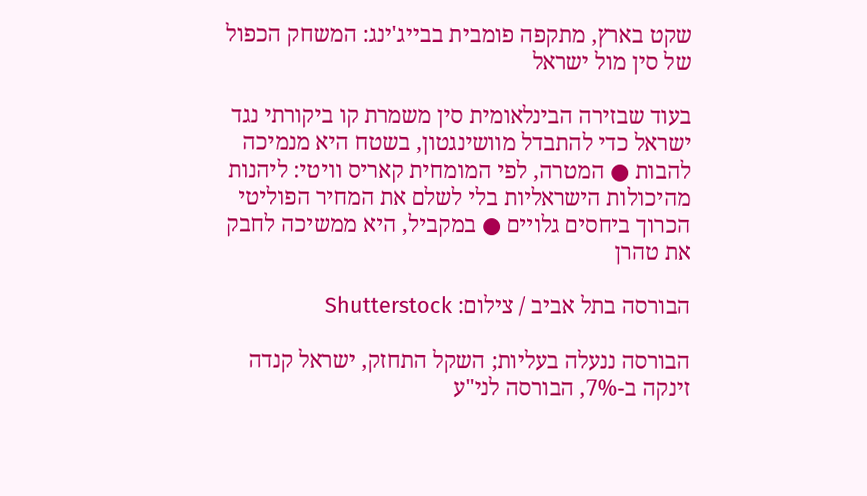שקט בארץ, מתקפה פומבית בבייג'ינג: המשחק הכפול של סין מול ישראל

בעוד שבזירה הבינלאומית סין משמרת קו ביקורתי נגד ישראל כדי להתבדל מוושינגטון, בשטח היא מנמיכה להבות ● המטרה, לפי המומחית קאריס וויטי: ליהנות מהיכולות הישראליות בלי לשלם את המחיר הפוליטי הכרוך ביחסים גלויים ● במקביל, היא ממשיכה לחבק את טהרן

הבורסה בתל אביב / צילום: Shutterstock

הבורסה ננעלה בעליות; השקל התחזק, ישראל קנדה זינקה ב-7%, הבורסה לני"ע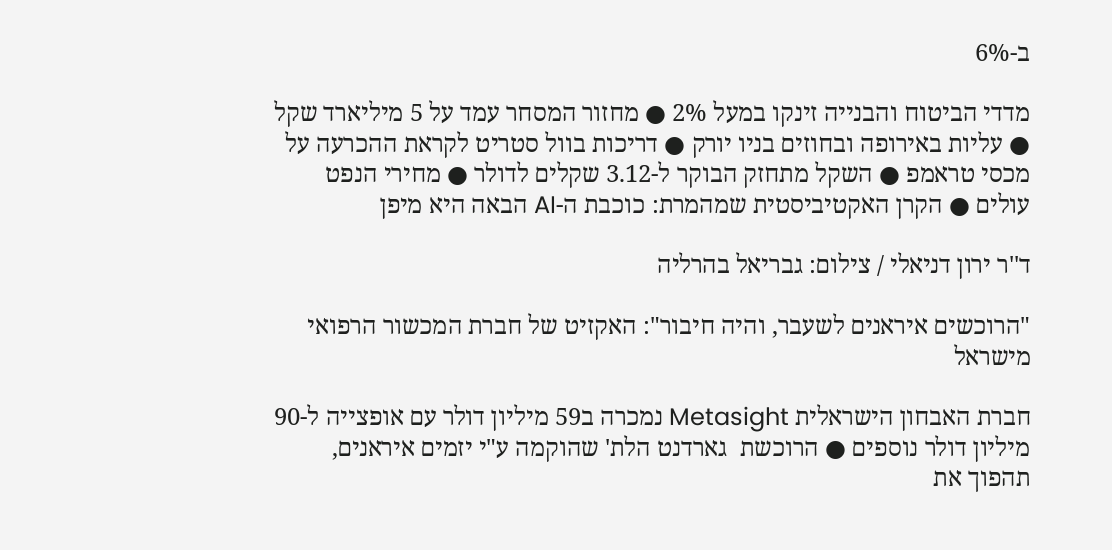ב-6%

מדדי הביטוח והבנייה זינקו במעל 2% ● מחזור המסחר עמד על 5 מיליארד שקל ● עליות באירופה ובחוזים בניו יורק ● דריכות בוול סטריט לקראת ההכרעה על מכסי טראמפ ● השקל מתחזק הבוקר ל-3.12 שקלים לדולר ● מחירי הנפט עולים ● הקרן האקטיביסטית שמהמרת: כוכבת ה-AI הבאה היא מיפן

ד''ר ירון דניאלי / צילום: גבריאל בהרליה

"הרוכשים איראנים לשעבר, והיה חיבור": האקזיט של חברת המכשור הרפואי מישראל

חברת האבחון הישראלית Metasight נמכרה ב59 מיליון דולר עם אופצייה ל-90 מיליון דולר נוספים ● הרוכשת  גארדנט הלת' שהוקמה ע"י יזמים איראנים, תהפוך את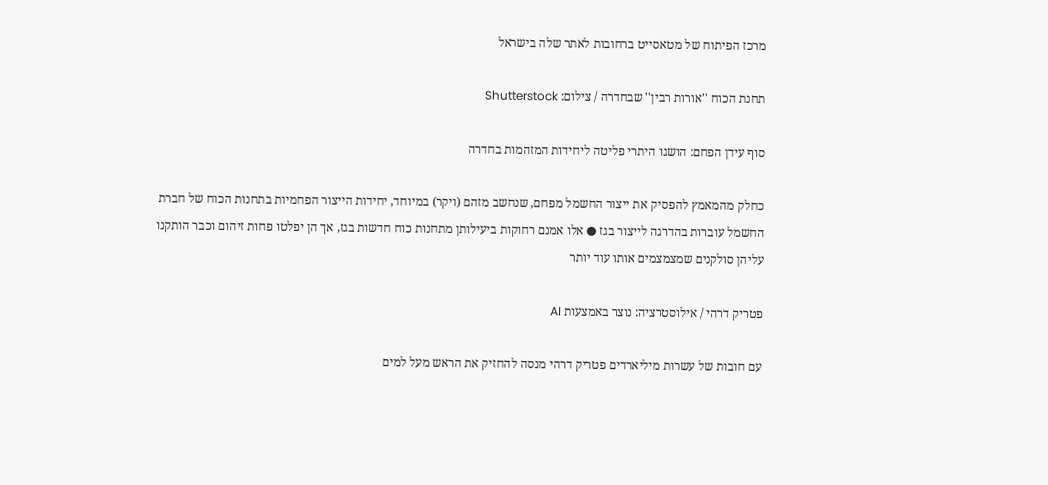מרכז הפיתוח של מטאסייט ברחובות לאתר שלה בישראל

תחנת הכוח ''אורות רבין'' שבחדרה / צילום: Shutterstock

סוף עידן הפחם: הושגו היתרי פליטה ליחידות המזהמות בחדרה

כחלק מהמאמץ להפסיק את ייצור החשמל מפחם, שנחשב מזהם (ויקר) במיוחד, יחידות הייצור הפחמיות בתחנות הכוח של חברת החשמל עוברות בהדרגה לייצור בגז ● אלו אמנם רחוקות ביעילותן מתחנות כוח חדשות בגז, אך הן יפלטו פחות זיהום וכבר הותקנו עליהן סולקנים שמצמצמים אותו עוד יותר

פטריק דרהי / אילוסטרציה: נוצר באמצעות AI

עם חובות של עשרות מיליארדים פטריק דרהי מנסה להחזיק את הראש מעל למים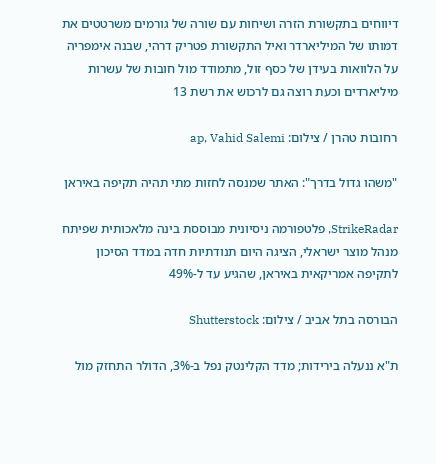דיווחים בתקשורת הזרה ושיחות עם שורה של גורמים משרטטים את דמותו של המיליארדר ואיל התקשורת פטריק דרהי, שבנה אימפריה על הלוואות בעידן של כסף זול, מתמודד מול חובות של עשרות מיליארדים וכעת רוצה גם לרכוש את רשת 13

רחובות טהרן / צילום: ap, Vahid Salemi

"משהו גדול בדרך": האתר שמנסה לחזות מתי תהיה תקיפה באיראן

StrikeRadar, פלטפורמה ניסיונית מבוססת בינה מלאכותית שפיתח מנהל מוצר ישראלי, הציגה היום תנודתיות חדה במדד הסיכון לתקיפה אמריקאית באיראן, שהגיע עד ל-49%

הבורסה בתל אביב / צילום: Shutterstock

ת"א ננעלה בירידות; מדד הקלינטק נפל ב-3%, הדולר התחזק מול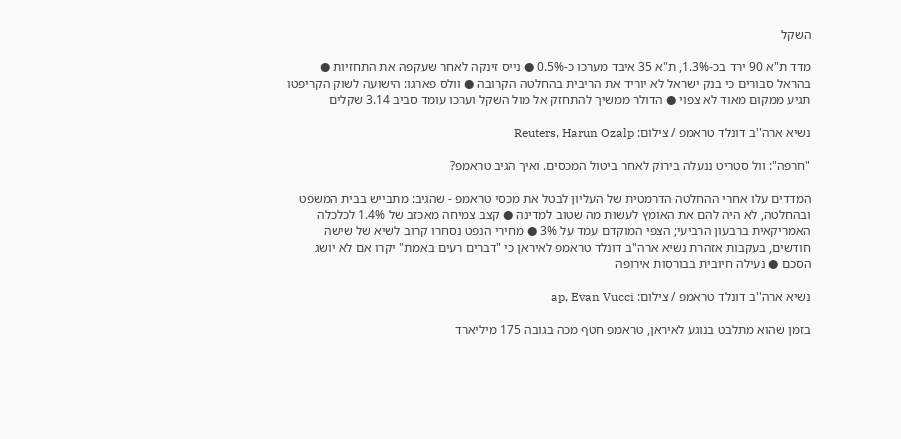השקל

מדד ת"א 90 ירד בכ-1.3%, ת"א 35 איבד מערכו כ-0.5% ● נייס זינקה לאחר שעקפה את התחזיות ● בהראל סבורים כי בנק ישראל לא יוריד את הריבית בהחלטה הקרובה ● וולס פארגו: הישועה לשוק הקריפטו תגיע ממקום מאוד לא צפוי ● הדולר ממשיך להתחזק אל מול השקל וערכו עומד סביב 3.14 שקלים

נשיא ארה''ב דונלד טראמפ / צילום: Reuters, Harun Ozalp

"חרפה": וול סטריט ננעלה בירוק לאחר ביטול המכסים. ואיך הגיב טראמפ?

המדדים עלו אחרי ההחלטה הדרמטית של העליון לבטל את מכסי טראמפ - שהגיב: מתבייש בבית המשפט ובהחלטה, לא היה להם את האומץ לעשות מה שטוב למדינה ● קצב צמיחה מאכזב של 1.4% לכלכלה האמריקאית ברבעון הרביעי; הצפי המוקדם עמד על 3% ● מחירי הנפט נסחרו קרוב לשיא של שישה חודשים, בעקבות אזהרת נשיא ארה"ב דונלד טראמפ לאיראן כי "דברים רעים באמת" יקרו אם לא יושג הסכם ● נעילה חיובית בבורסות אירופה

נשיא ארה''ב דונלד טראמפ / צילום: ap, Evan Vucci

בזמן שהוא מתלבט בנוגע לאיראן, טראמפ חטף מכה בגובה 175 מיליארד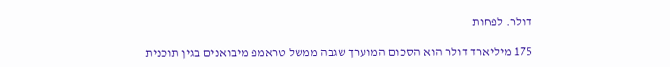דולר. לפחות

175 מיליארד דולר הוא הסכום המוערך שגבה ממשל טראמפ מיבואנים בגין תוכנית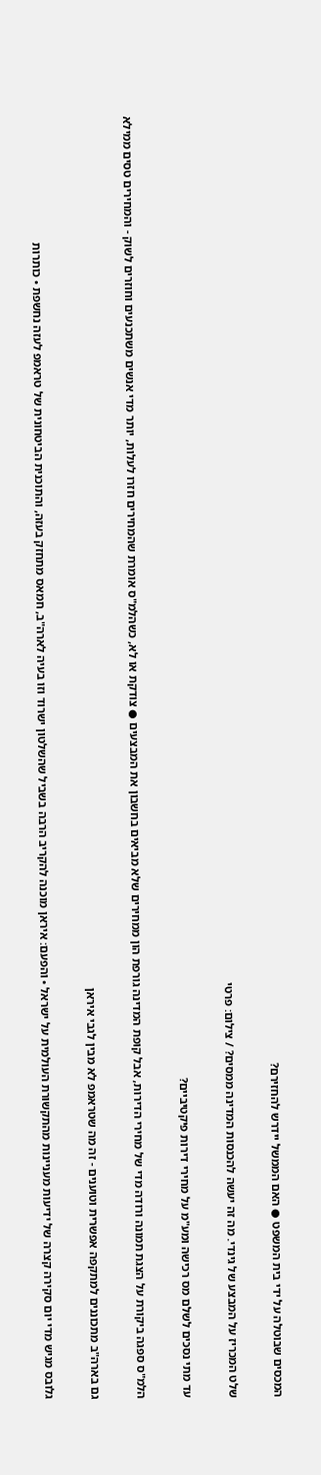המכסים שבוטלה על ידי בית המשפט ● האם הממשל יידרש להחזירם?

שלט המכריז על המבצע של גינדי. מה זה יעשה להכנסות המדינה ממסים? / צילום: פרטי

עד מתי נסכים לשלם מס רכישה ומע"מ על מחירי דירות פיקטיביים?

הלמ"ס ספגה ביקורת על הצגת תמונה ורודה מדי של מחירי הדירות, אבל קופת המדינה גורפת הון ממחירים שלא מביאים בחשבון את המבצעים ● צודקת או לא, כשהלמ"ס אומרת שהמחירים חזרו לעלות, יותר מדי אנשים משתכנעים וחוזרים לשוק - והמחירים טסים ממילא

גם בארה"ב מתכוננים למתקפה אפשרית וטוענים - זה מה שטראמפ לא מבין לגבי איראן

גלובס מגיש מדי יום סקירה קצרה של ידיעות מעניינות מהתקשורת העולמית על ישראל • והפעם: איראן מוכנה להקריב הרבה בשביל שהשלטון ישרוד וזו בעיה לארה"ב, חמאס מתחזק בעזה, והתוכנית הביטחונית של טראמפ לעזה נחשפת • כותרות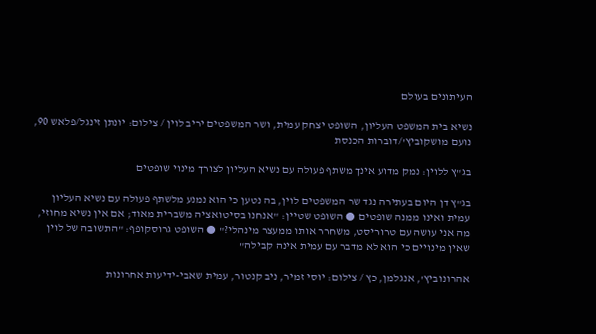העיתונים בעולם

נשיא בית המשפט העליון, השופט יצחק עמית, ושר המשפטים יריב לוין / צילום: יונתן זינגל/פלאש 90, נועם מושקוביץ'/דוברות הכנסת

בג"ץ ללוין: נמק מדוע אינך משתף פעולה עם נשיא העליון לצורך מינוי שופטים

בג"ץ דן היום בעתירה נגד שר המשפטים לוין, בה נטען כי הוא נמנע מלשתף פעולה עם נשיא העליון עמית ואינו ממנה שופטים ● השופט שטיין: "אנחנו בסיטואציה משברית מאוד; אם אין נשיא מחוזי, מה אני עושה עם טרוריסט, משחרר אותו ממעצר מינהלי?" ● השופט גרוסקופף: "התשובה של לוין שאין מינויים כי הוא לא מדבר עם עמית אינה קבילה"

אהרונוביץ', אנגלמן, כץ / צילום: יוסי זמיר, ניב קנטור, עמית שאבי-ידיעות אחרונות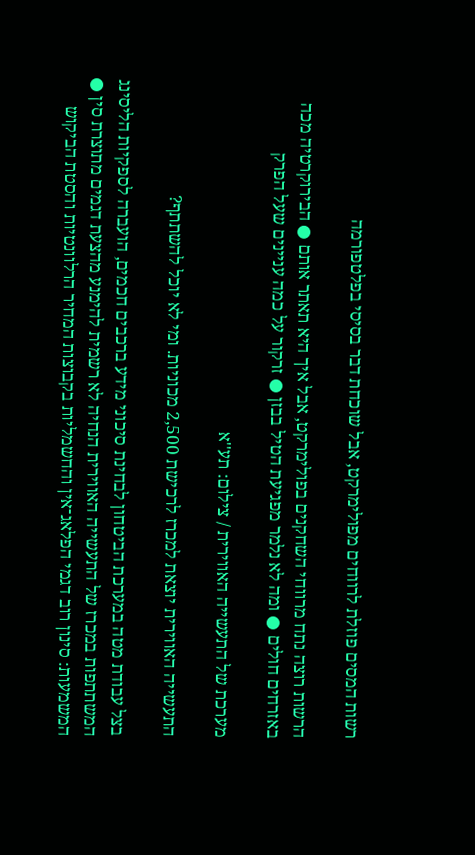רשות המסים פוזלת לרווחים מפולימרקט, אבל שוכחת דבר בסיסי בפלטפורמה

הרשות רוצה נתח מרווחי השחקנים בפולימרקט, אבל איך היא תאתר אותם ● הבירוקרטיה מכה באזרחים חולים ● ומה לא נלמר מפגיעת הטיל בבזן ● זרקור על כמה עניינים שעל הפרק

מערכת של התעשייה האווירית / צילום: תע''א

התעשייה האווירית יוצאת למכרז לרכישת 2,500 מכוניות. ומי לא יוכל להשתתף?

בצל עבודת מטה במערכת הביטחון לבחינת סיכוני מידע ברכבים חכמים, הועברה לספקיות הליסינג המשתתפות במכרז של התעשייה האווירית הנחיה לא רשמית להימנע מהצעת דגמים מתוצרת סין ● המשמעות: סינון רוב דגמי הפלאג־אין והחשמליות בקבוצות המחיר הרלוונטיות והסטת הביקוש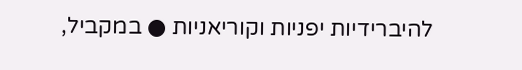להיברידיות יפניות וקוריאניות ● במקביל,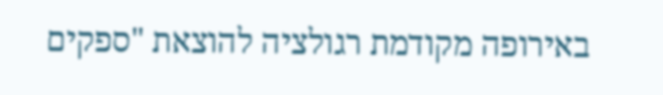באירופה מקודמת רגולציה להוצאת "ספקים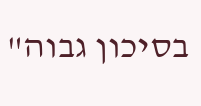בסיכון גבוה"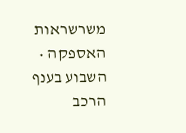משרשראות האספקה • השבוע בענף הרכב